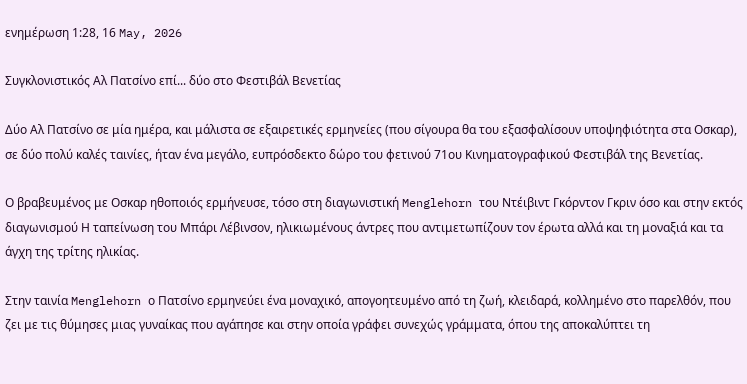ενημέρωση 1:28, 16 May, 2026

Συγκλονιστικός Αλ Πατσίνο επί... δύο στο Φεστιβάλ Βενετίας

Δύο Αλ Πατσίνο σε μία ημέρα, και μάλιστα σε εξαιρετικές ερμηνείες (που σίγουρα θα του εξασφαλίσουν υποψηφιότητα στα Οσκαρ), σε δύο πολύ καλές ταινίες, ήταν ένα μεγάλο, ευπρόσδεκτο δώρο του φετινού 71ου Κινηματογραφικού Φεστιβάλ της Βενετίας.

Ο βραβευμένος με Οσκαρ ηθοποιός ερμήνευσε, τόσο στη διαγωνιστική Menglehorn του Ντέιβιντ Γκόρντον Γκριν όσο και στην εκτός διαγωνισμού Η ταπείνωση του Μπάρι Λέβινσον, ηλικιωμένους άντρες που αντιμετωπίζουν τον έρωτα αλλά και τη μοναξιά και τα άγχη της τρίτης ηλικίας.

Στην ταινία Menglehorn ο Πατσίνο ερμηνεύει ένα μοναχικό, απογοητευμένο από τη ζωή, κλειδαρά, κολλημένο στο παρελθόν, που ζει με τις θύμησες μιας γυναίκας που αγάπησε και στην οποία γράφει συνεχώς γράμματα, όπου της αποκαλύπτει τη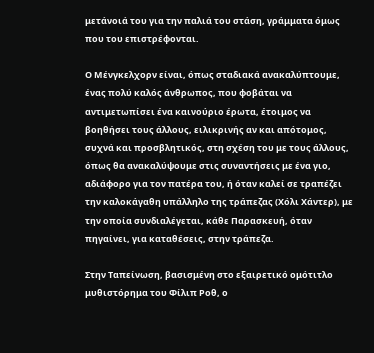μετάνοιά του για την παλιά του στάση, γράμματα όμως που του επιστρέφονται.

Ο Μένγκελχορν είναι, όπως σταδιακά ανακαλύπτουμε, ένας πολύ καλός άνθρωπος, που φοβάται να αντιμετωπίσει ένα καινούριο έρωτα, έτοιμος να βοηθήσει τους άλλους, ειλικρινής αν και απότομος, συχνά και προσβλητικός, στη σχέση του με τους άλλους, όπως θα ανακαλύψουμε στις συναντήσεις με ένα γιο, αδιάφορο για τον πατέρα του, ή όταν καλεί σε τραπέζει την καλοκάγαθη υπάλληλο της τράπεζας (Χόλι Χάντερ), με την οποία συνδιαλέγεται, κάθε Παρασκευή, όταν πηγαίνει, για καταθέσεις, στην τράπεζα.

Στην Ταπείνωση, βασισμένη στο εξαιρετικό ομότιτλο μυθιστόρημα του Φίλιπ Ροθ, ο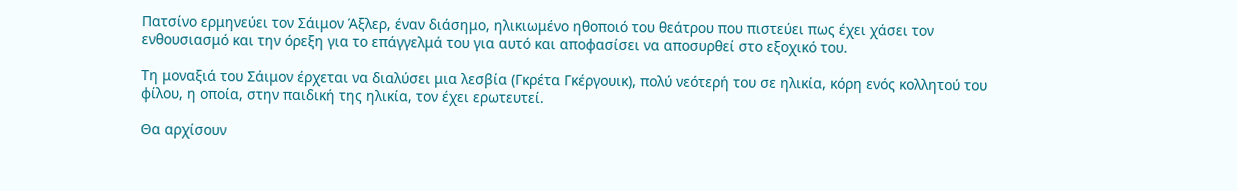Πατσίνο ερμηνεύει τον Σάιμον Άξλερ, έναν διάσημο, ηλικιωμένο ηθοποιό του θεάτρου που πιστεύει πως έχει χάσει τον ενθουσιασμό και την όρεξη για το επάγγελμά του για αυτό και αποφασίσει να αποσυρθεί στο εξοχικό του.

Τη μοναξιά του Σάιμον έρχεται να διαλύσει μια λεσβία (Γκρέτα Γκέργουικ), πολύ νεότερή του σε ηλικία, κόρη ενός κολλητού του φίλου, η οποία, στην παιδική της ηλικία, τον έχει ερωτευτεί.

Θα αρχίσουν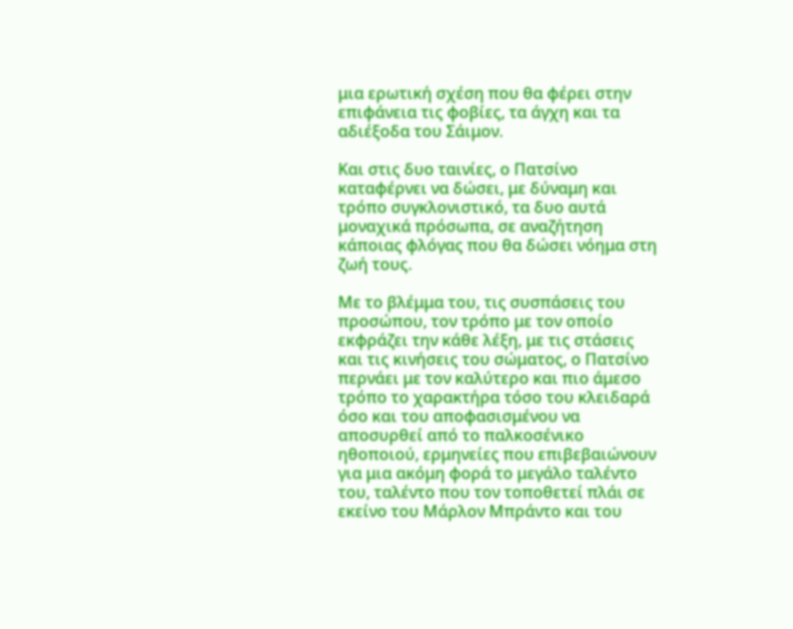μια ερωτική σχέση που θα φέρει στην επιφάνεια τις φοβίες, τα άγχη και τα αδιέξοδα του Σάιμον.

Και στις δυο ταινίες, ο Πατσίνο καταφέρνει να δώσει, με δύναμη και τρόπο συγκλονιστικό, τα δυο αυτά μοναχικά πρόσωπα, σε αναζήτηση κάποιας φλόγας που θα δώσει νόημα στη ζωή τους.

Με το βλέμμα του, τις συσπάσεις του προσώπου, τον τρόπο με τον οποίο εκφράζει την κάθε λέξη, με τις στάσεις και τις κινήσεις του σώματος, ο Πατσίνο περνάει με τον καλύτερο και πιο άμεσο τρόπο το χαρακτήρα τόσο του κλειδαρά όσο και του αποφασισμένου να αποσυρθεί από το παλκοσένικο ηθοποιού, ερμηνείες που επιβεβαιώνουν για μια ακόμη φορά το μεγάλο ταλέντο του, ταλέντο που τον τοποθετεί πλάι σε εκείνο του Μάρλον Μπράντο και του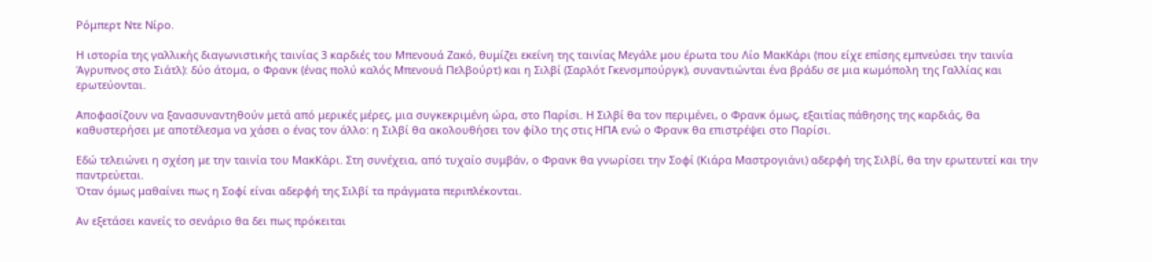Ρόμπερτ Ντε Νίρο.

Η ιστορία της γαλλικής διαγωνιστικής ταινίας 3 καρδιές του Μπενουά Ζακό, θυμίζει εκείνη της ταινίας Μεγάλε μου έρωτα του Λίο ΜακΚάρι (που είχε επίσης εμπνεύσει την ταινία Άγρυπνος στο Σιάτλ): δύο άτομα, ο Φρανκ (ένας πολύ καλός Μπενουά Πελβούρτ) και η Σιλβί (Σαρλότ Γκενσμπούργκ), συναντιώνται ένα βράδυ σε μια κωμόπολη της Γαλλίας και ερωτεύονται.

Αποφασίζουν να ξανασυναντηθούν μετά από μερικές μέρες, μια συγκεκριμένη ώρα, στο Παρίσι. Η Σιλβί θα τον περιμένει, ο Φρανκ όμως, εξαιτίας πάθησης της καρδιάς, θα καθυστερήσει με αποτέλεσμα να χάσει ο ένας τον άλλο: η Σιλβί θα ακολουθήσει τον φίλο της στις ΗΠΑ ενώ ο Φρανκ θα επιστρέψει στο Παρίσι.

Εδώ τελειώνει η σχέση με την ταινία του ΜακΚάρι. Στη συνέχεια, από τυχαίο συμβάν, ο Φρανκ θα γνωρίσει την Σοφί (Κιάρα Μαστρογιάνι) αδερφή της Σιλβί, θα την ερωτευτεί και την παντρεύεται.
Όταν όμως μαθαίνει πως η Σοφί είναι αδερφή της Σιλβί τα πράγματα περιπλέκονται.

Αν εξετάσει κανείς το σενάριο θα δει πως πρόκειται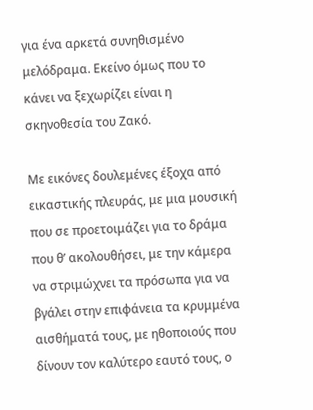για ένα αρκετά συνηθισμένο μελόδραμα. Εκείνο όμως που το κάνει να ξεχωρίζει είναι η σκηνοθεσία του Ζακό.

Με εικόνες δουλεμένες έξοχα από εικαστικής πλευράς, με μια μουσική που σε προετοιμάζει για το δράμα που θ’ ακολουθήσει, με την κάμερα να στριμώχνει τα πρόσωπα για να βγάλει στην επιφάνεια τα κρυμμένα αισθήματά τους, με ηθοποιούς που δίνουν τον καλύτερο εαυτό τους, ο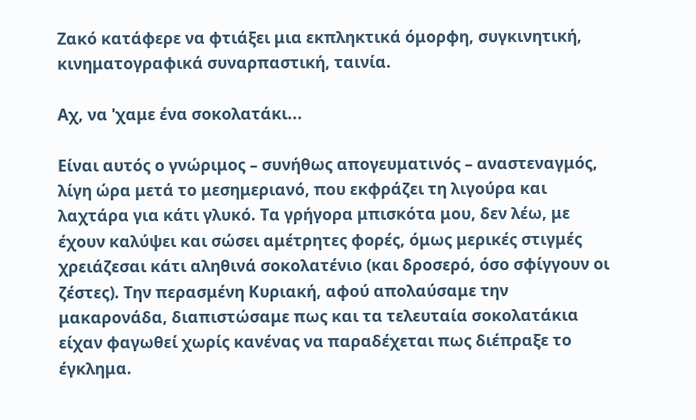Ζακό κατάφερε να φτιάξει μια εκπληκτικά όμορφη, συγκινητική, κινηματογραφικά συναρπαστική, ταινία.

Αχ, να 'χαμε ένα σοκολατάκι...

Είναι αυτός ο γνώριμος – συνήθως απογευματινός – αναστεναγμός, λίγη ώρα μετά το μεσημεριανό, που εκφράζει τη λιγούρα και λαχτάρα για κάτι γλυκό. Τα γρήγορα μπισκότα μου, δεν λέω, με έχουν καλύψει και σώσει αμέτρητες φορές, όμως μερικές στιγμές χρειάζεσαι κάτι αληθινά σοκολατένιο (και δροσερό, όσο σφίγγουν οι ζέστες). Την περασμένη Κυριακή, αφού απολαύσαμε την μακαρονάδα, διαπιστώσαμε πως και τα τελευταία σοκολατάκια είχαν φαγωθεί χωρίς κανένας να παραδέχεται πως διέπραξε το έγκλημα.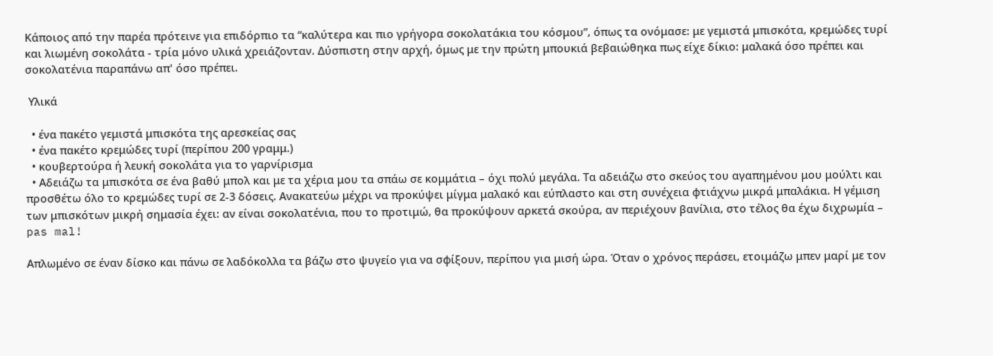Κάποιος από την παρέα πρότεινε για επιδόρπιο τα “καλύτερα και πιο γρήγορα σοκολατάκια του κόσμου”, όπως τα ονόμασε: με γεμιστά μπισκότα, κρεμώδες τυρί και λιωμένη σοκολάτα - τρία μόνο υλικά χρειάζονταν. Δύσπιστη στην αρχή, όμως με την πρώτη μπουκιά βεβαιώθηκα πως είχε δίκιο: μαλακά όσο πρέπει και σοκολατένια παραπάνω απ' όσο πρέπει.

 Υλικά

  • ένα πακέτο γεμιστά μπισκότα της αρεσκείας σας
  • ένα πακέτο κρεμώδες τυρί (περίπου 200 γραμμ.)
  • κουβερτούρα ή λευκή σοκολάτα για το γαρνίρισμα
  • Αδειάζω τα μπισκότα σε ένα βαθύ μπολ και με τα χέρια μου τα σπάω σε κομμάτια – όχι πολύ μεγάλα. Τα αδειάζω στο σκεύος του αγαπημένου μου μούλτι και προσθέτω όλο το κρεμώδες τυρί σε 2-3 δόσεις. Ανακατεύω μέχρι να προκύψει μίγμα μαλακό και εύπλαστο και στη συνέχεια φτιάχνω μικρά μπαλάκια. Η γέμιση των μπισκότων μικρή σημασία έχει: αν είναι σοκολατένια, που το προτιμώ, θα προκύψουν αρκετά σκούρα, αν περιέχουν βανίλια, στο τέλος θα έχω διχρωμία – pas mal!

Απλωμένο σε έναν δίσκο και πάνω σε λαδόκολλα τα βάζω στο ψυγείο για να σφίξουν, περίπου για μισή ώρα. Όταν ο χρόνος περάσει, ετοιμάζω μπεν μαρί με τον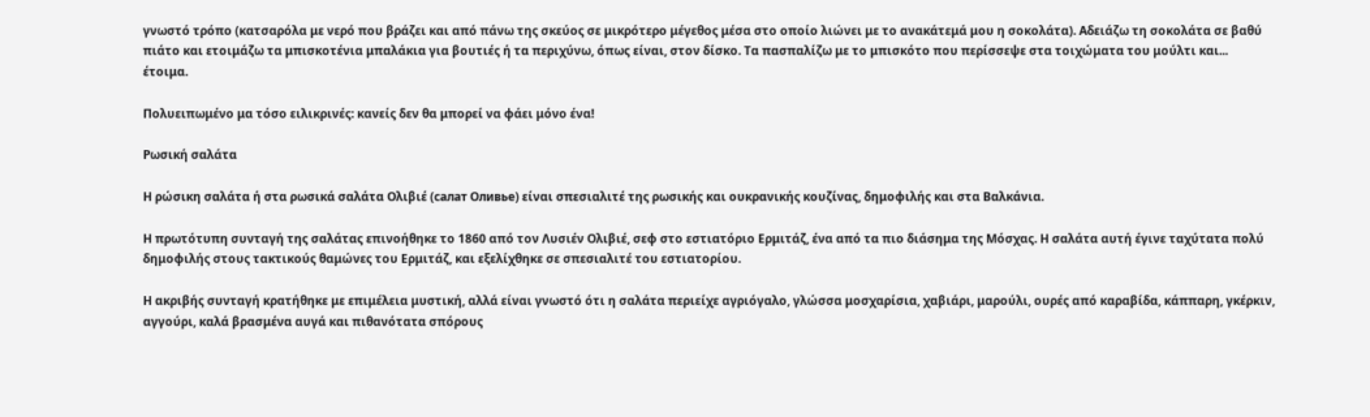γνωστό τρόπο (κατσαρόλα με νερό που βράζει και από πάνω της σκεύος σε μικρότερο μέγεθος μέσα στο οποίο λιώνει με το ανακάτεμά μου η σοκολάτα). Αδειάζω τη σοκολάτα σε βαθύ πιάτο και ετοιμάζω τα μπισκοτένια μπαλάκια για βουτιές ή τα περιχύνω, όπως είναι, στον δίσκο. Τα πασπαλίζω με το μπισκότο που περίσσεψε στα τοιχώματα του μούλτι και... έτοιμα.

Πολυειπωμένο μα τόσο ειλικρινές: κανείς δεν θα μπορεί να φάει μόνο ένα!

Ρωσική σαλάτα

Η ρώσικη σαλάτα ή στα ρωσικά σαλάτα Ολιβιέ (салат Оливье) είναι σπεσιαλιτέ της ρωσικής και ουκρανικής κουζίνας, δημοφιλής και στα Βαλκάνια.

Η πρωτότυπη συνταγή της σαλάτας επινοήθηκε το 1860 από τον Λυσιέν Ολιβιέ, σεφ στο εστιατόριο Ερμιτάζ, ένα από τα πιο διάσημα της Μόσχας. Η σαλάτα αυτή έγινε ταχύτατα πολύ δημοφιλής στους τακτικούς θαμώνες του Ερμιτάζ, και εξελίχθηκε σε σπεσιαλιτέ του εστιατορίου.

Η ακριβής συνταγή κρατήθηκε με επιμέλεια μυστική, αλλά είναι γνωστό ότι η σαλάτα περιείχε αγριόγαλο, γλώσσα μοσχαρίσια, χαβιάρι, μαρούλι, ουρές από καραβίδα, κάππαρη, γκέρκιν, αγγούρι, καλά βρασμένα αυγά και πιθανότατα σπόρους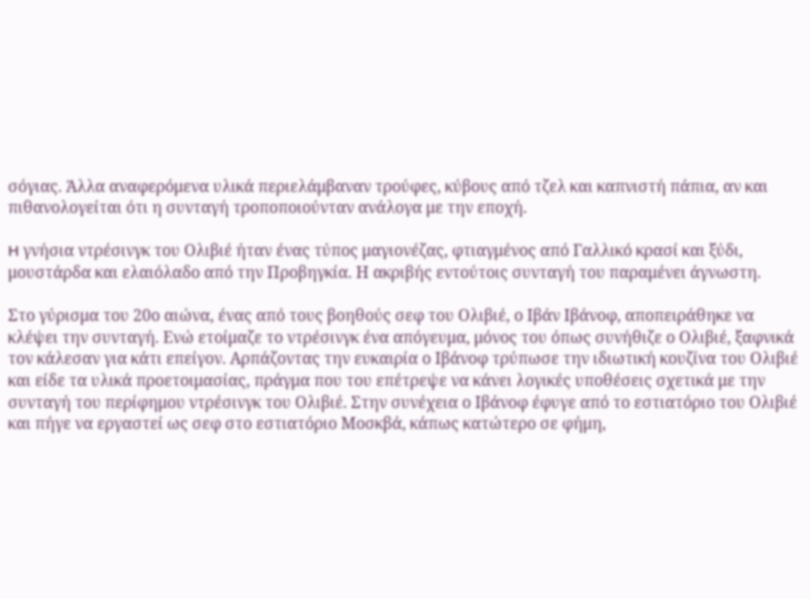σόγιας. Άλλα αναφερόμενα υλικά περιελάμβαναν τρούφες, κύβους από τζελ και καπνιστή πάπια, αν και πιθανολογείται ότι η συνταγή τροποποιούνταν ανάλογα με την εποχή.

H γνήσια ντρέσινγκ του Ολιβιέ ήταν ένας τύπος μαγιονέζας, φτιαγμένος από Γαλλικό κρασί και ξύδι, μουστάρδα και ελαιόλαδο από την Προβηγκία. Η ακριβής εντούτοις συνταγή του παραμένει άγνωστη.

Στο γύρισμα του 20ο αιώνα, ένας από τους βοηθούς σεφ του Ολιβιέ, ο Ιβάν Ιβάνοφ, αποπειράθηκε να κλέψει την συνταγή. Ενώ ετοίμαζε το ντρέσινγκ ένα απόγευμα, μόνος του όπως συνήθιζε ο Ολιβιέ, ξαφνικά τον κάλεσαν για κάτι επείγον. Αρπάζοντας την ευκαιρία ο Ιβάνοφ τρύπωσε την ιδιωτική κουζίνα του Ολιβιέ και είδε τα υλικά προετοιμασίας, πράγμα που του επέτρεψε να κάνει λογικές υποθέσεις σχετικά με την συνταγή του περίφημου ντρέσινγκ του Ολιβιέ. Στην συνέχεια ο Ιβάνοφ έφυγε από το εστιατόριο του Ολιβιέ και πήγε να εργαστεί ως σεφ στο εστιατόριο Μοσκβά, κάπως κατώτερο σε φήμη,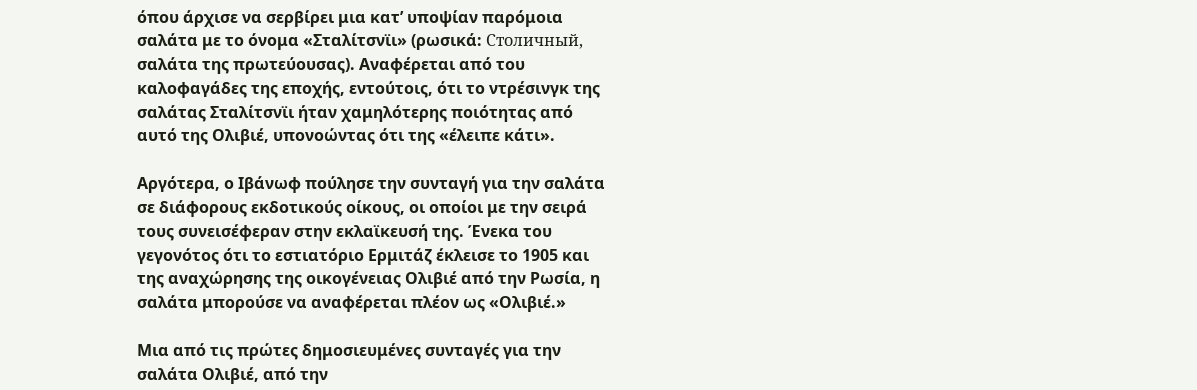όπου άρχισε να σερβίρει μια κατ’ υποψίαν παρόμοια σαλάτα με το όνομα «Σταλίτσνϊι» (ρωσικά: Столичный, σαλάτα της πρωτεύουσας). Αναφέρεται από του καλοφαγάδες της εποχής, εντούτοις, ότι το ντρέσινγκ της σαλάτας Σταλίτσνϊι ήταν χαμηλότερης ποιότητας από αυτό της Ολιβιέ, υπονοώντας ότι της «έλειπε κάτι».

Αργότερα, ο Ιβάνωφ πούλησε την συνταγή για την σαλάτα σε διάφορους εκδοτικούς οίκους, οι οποίοι με την σειρά τους συνεισέφεραν στην εκλαϊκευσή της. Ένεκα του γεγονότος ότι το εστιατόριο Ερμιτάζ έκλεισε το 1905 και της αναχώρησης της οικογένειας Ολιβιέ από την Ρωσία, η σαλάτα μπορούσε να αναφέρεται πλέον ως «Ολιβιέ.»

Μια από τις πρώτες δημοσιευμένες συνταγές για την σαλάτα Ολιβιέ, από την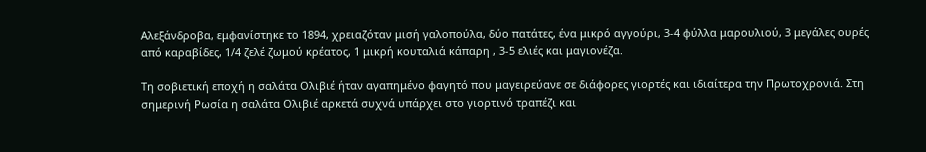Αλεξάνδροβα, εμφανίστηκε το 1894, χρειαζόταν μισή γαλοπούλα, δύο πατάτες, ένα μικρό αγγούρι, 3-4 φύλλα μαρουλιού, 3 μεγάλες ουρές από καραβίδες, 1/4 ζελέ ζωμού κρέατος, 1 μικρή κουταλιά κάπαρη , 3-5 ελιές και μαγιονέζα.

Τη σοβιετική εποχή η σαλάτα Oλιβιέ ήταν αγαπημένο φαγητό που μαγειρεύανε σε διάφορες γιορτές και ιδιαίτερα την Πρωτοχρονιά. Στη σημερινή Ρωσία η σαλάτα Oλιβιέ αρκετά συχνά υπάρχει στο γιορτινό τραπέζι και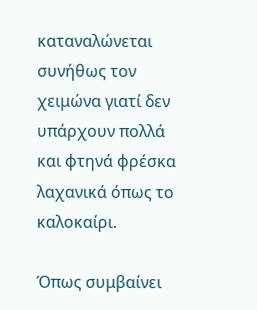καταναλώνεται συνήθως τον χειμώνα γιατί δεν υπάρχουν πολλά και φτηνά φρέσκα λαχανικά όπως το καλοκαίρι.

Όπως συμβαίνει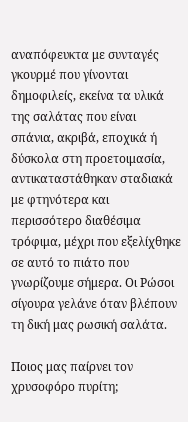αναπόφευκτα με συνταγές γκουρμέ που γίνονται δημοφιλείς, εκείνα τα υλικά της σαλάτας που είναι σπάνια, ακριβά, εποχικά ή δύσκολα στη προετοιμασία, αντικαταστάθηκαν σταδιακά με φτηνότερα και περισσότερο διαθέσιμα τρόφιμα, μέχρι που εξελίχθηκε σε αυτό το πιάτο που γνωρίζουμε σήμερα. Οι Ρώσοι σίγουρα γελάνε όταν βλέπουν τη δική μας ρωσική σαλάτα.

Ποιος μας παίρνει τον χρυσοφόρο πυρίτη;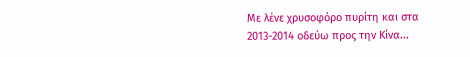Με λένε χρυσοφόρο πυρίτη και στα 2013-2014 οδεύω προς την Κίνα...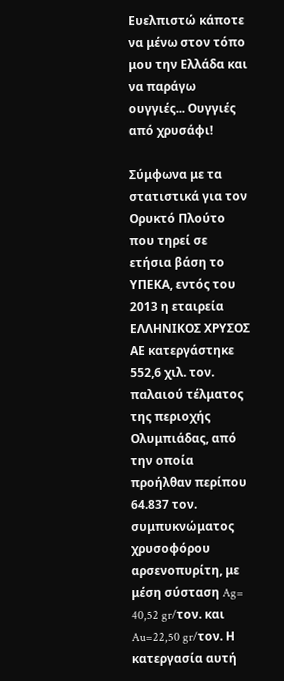Ευελπιστώ κάποτε να μένω στον τόπο μου την Ελλάδα και να παράγω ουγγιές... Ουγγιές από χρυσάφι!

Σύμφωνα με τα στατιστικά για τον Ορυκτό Πλούτο που τηρεί σε ετήσια βάση το ΥΠΕΚΑ, εντός του 2013 η εταιρεία ΕΛΛΗΝΙΚΟΣ ΧΡΥΣΟΣ ΑΕ κατεργάστηκε 552,6 χιλ. τον. παλαιού τέλματος της περιοχής Ολυμπιάδας, από την οποία προήλθαν περίπου 64.837 τον. συμπυκνώματος χρυσοφόρου αρσενοπυρίτη, με μέση σύσταση Ag= 40,52 gr/τον. και Au=22,50 gr/τον. Η κατεργασία αυτή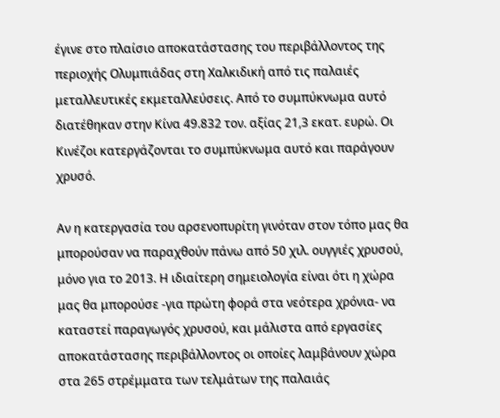έγινε στο πλαίσιο αποκατάστασης του περιβάλλοντος της περιοχής Ολυμπιάδας στη Χαλκιδική από τις παλαιές μεταλλευτικές εκμεταλλεύσεις. Από το συμπύκνωμα αυτό διατέθηκαν στην Κίνα 49.832 τον. αξίας 21,3 εκατ. ευρώ. Οι Κινέζοι κατεργάζονται το συμπύκνωμα αυτό και παράγουν χρυσό.

Αν η κατεργασία του αρσενοπυρίτη γινόταν στον τόπο μας θα μπορούσαν να παραχθούν πάνω από 50 χιλ. ουγγιές χρυσού, μόνο για το 2013. Η ιδιαίτερη σημειολογία είναι ότι η χώρα μας θα μπορούσε -για πρώτη φορά στα νεότερα χρόνια- να καταστεί παραγωγός χρυσού, και μάλιστα από εργασίες αποκατάστασης περιβάλλοντος οι οποίες λαμβάνουν χώρα στα 265 στρέμματα των τελμάτων της παλαιάς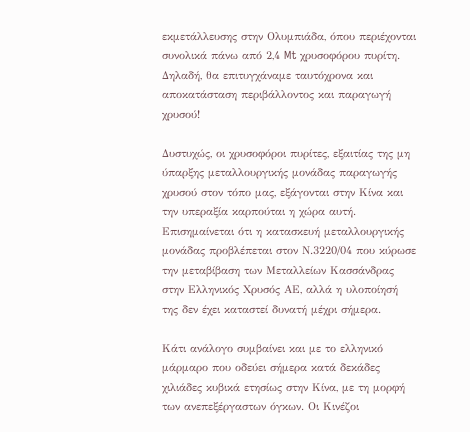εκμετάλλευσης στην Ολυμπιάδα, όπου περιέχονται συνολικά πάνω από 2,4 Mt χρυσοφόρου πυρίτη. Δηλαδή, θα επιτυγχάναμε ταυτόχρονα και αποκατάσταση περιβάλλοντος και παραγωγή χρυσού!

Δυστυχώς, οι χρυσοφόροι πυρίτες, εξαιτίας της μη ύπαρξης μεταλλουργικής μονάδας παραγωγής χρυσού στον τόπο μας, εξάγονται στην Κίνα και την υπεραξία καρπούται η χώρα αυτή. Επισημαίνεται ότι η κατασκευή μεταλλουργικής μονάδας προβλέπεται στον Ν.3220/04 που κύρωσε την μεταβίβαση των Μεταλλείων Κασσάνδρας στην Ελληνικός Χρυσός ΑΕ, αλλά η υλοποίησή της δεν έχει καταστεί δυνατή μέχρι σήμερα.

Κάτι ανάλογο συμβαίνει και με το ελληνικό μάρμαρο που οδεύει σήμερα κατά δεκάδες χιλιάδες κυβικά ετησίως στην Κίνα, με τη μορφή των ανεπεξέργαστων όγκων. Οι Κινέζοι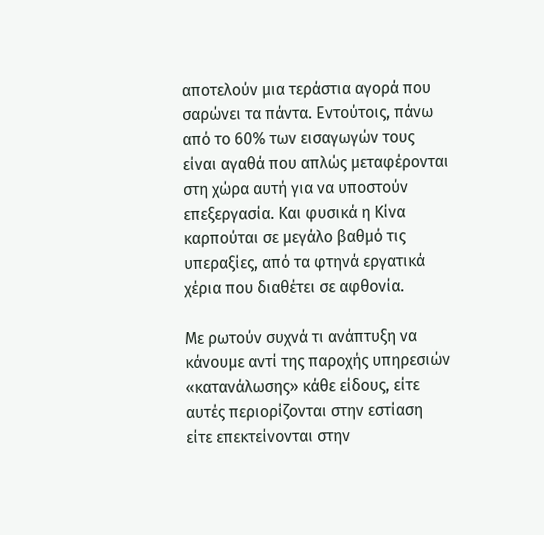αποτελούν μια τεράστια αγορά που σαρώνει τα πάντα. Εντούτοις, πάνω από το 60% των εισαγωγών τους είναι αγαθά που απλώς μεταφέρονται στη χώρα αυτή για να υποστούν επεξεργασία. Και φυσικά η Κίνα καρπούται σε μεγάλο βαθμό τις υπεραξίες, από τα φτηνά εργατικά χέρια που διαθέτει σε αφθονία.

Με ρωτούν συχνά τι ανάπτυξη να κάνουμε αντί της παροχής υπηρεσιών «κατανάλωσης» κάθε είδους, είτε αυτές περιορίζονται στην εστίαση είτε επεκτείνονται στην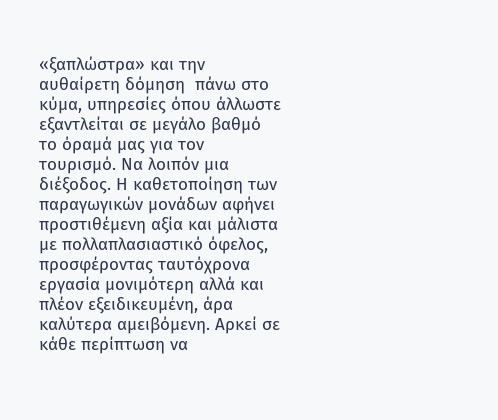«ξαπλώστρα» και την αυθαίρετη δόμηση  πάνω στο κύμα, υπηρεσίες όπου άλλωστε εξαντλείται σε μεγάλο βαθμό το όραμά μας για τον τουρισμό. Να λοιπόν μια διέξοδος. Η καθετοποίηση των παραγωγικών μονάδων αφήνει προστιθέμενη αξία και μάλιστα με πολλαπλασιαστικό όφελος, προσφέροντας ταυτόχρονα εργασία μονιμότερη αλλά και πλέον εξειδικευμένη, άρα καλύτερα αμειβόμενη. Αρκεί σε κάθε περίπτωση να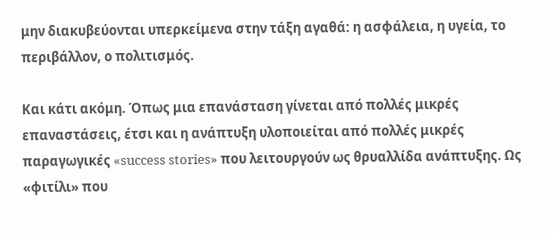μην διακυβεύονται υπερκείμενα στην τάξη αγαθά: η ασφάλεια, η υγεία, το περιβάλλον, ο πολιτισμός.

Και κάτι ακόμη. Όπως μια επανάσταση γίνεται από πολλές μικρές επαναστάσεις, έτσι και η ανάπτυξη υλοποιείται από πολλές μικρές παραγωγικές «success stories» που λειτουργούν ως θρυαλλίδα ανάπτυξης. Ως «φιτίλι» που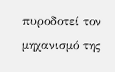πυροδοτεί τον μηχανισμό της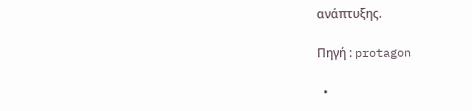ανάπτυξης.

Πηγή : protagon

  •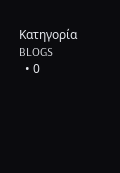Κατηγορία BLOGS
  • 0